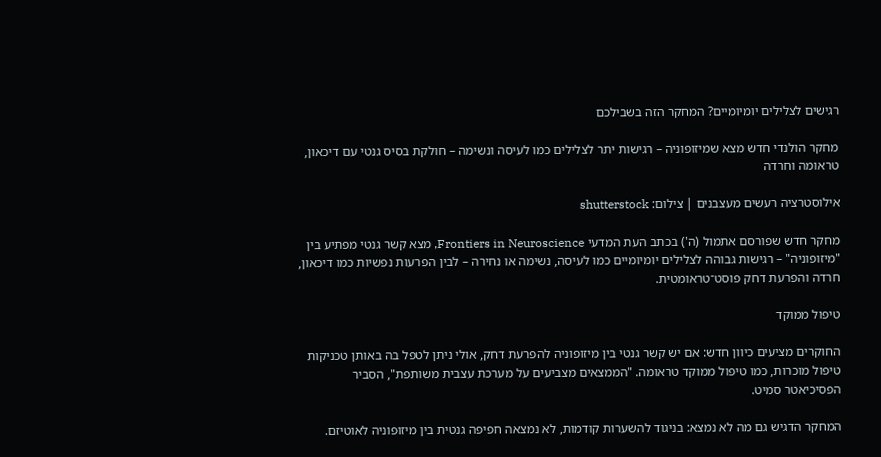רגישים לצלילים יומיומיים? המחקר הזה בשבילכם

מחקר הולנדי חדש מצא שמיזופוניה – רגישות יתר לצלילים כמו לעיסה ונשימה – חולקת בסיס גנטי עם דיכאון, טראומה וחרדה

אילוסטרציה רעשים מעצבנים | צילום: shutterstock

מחקר חדש שפורסם אתמול (ה') בכתב העת המדעי Frontiers in Neuroscience, מצא קשר גנטי מפתיע בין "מיזופוניה" – רגישות גבוהה לצלילים יומיומיים כמו לעיסה, נשימה או נחירה – לבין הפרעות נפשיות כמו דיכאון, חרדה והפרעת דחק פוסט־טראומטית.

טיפול ממוקד

החוקרים מציעים כיוון חדש: אם יש קשר גנטי בין מיזופוניה להפרעת דחק, אולי ניתן לטפל בה באותן טכניקות טיפול מוכרות, כמו טיפול ממוקד טראומה. "הממצאים מצביעים על מערכת עצבית משותפת", הסביר הפסיכיאטר סמיט.

המחקר הדגיש גם מה לא נמצא: בניגוד להשערות קודמות, לא נמצאה חפיפה גנטית בין מיזופוניה לאוטיזם.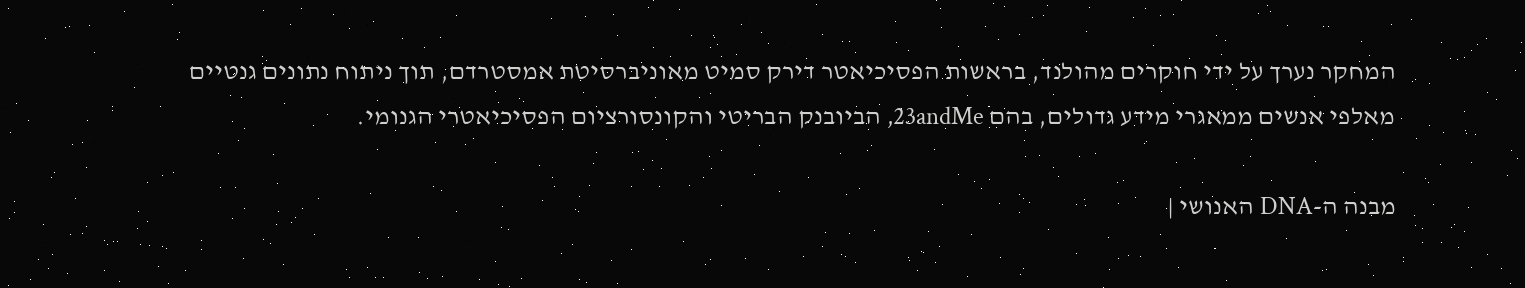המחקר נערך על ידי חוקרים מהולנד, בראשות הפסיכיאטר דירק סמיט מאוניברסיטת אמסטרדם, תוך ניתוח נתונים גנטיים מאלפי אנשים ממאגרי מידע גדולים, בהם 23andMe, הביובנק הבריטי והקונסורציום הפסיכיאטרי הגנומי.

מבנה ה-DNA האנושי |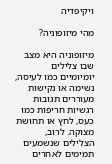ויקיפדיה

מהי מיזופוניה?

מיזופוניה היא מצב שבו צלילים יומיומיים כמו לעיסה, נשימה או נקישות מעוררים תגובות רגשיות חריפות כמו כעס, לחץ או תחושת מצוקה. לרוב, הצלילים שנשמעים תמימים לאחרים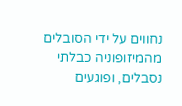נחווים על ידי הסובלים מהמיזופוניה כבלתי נסבלים, ופוגעים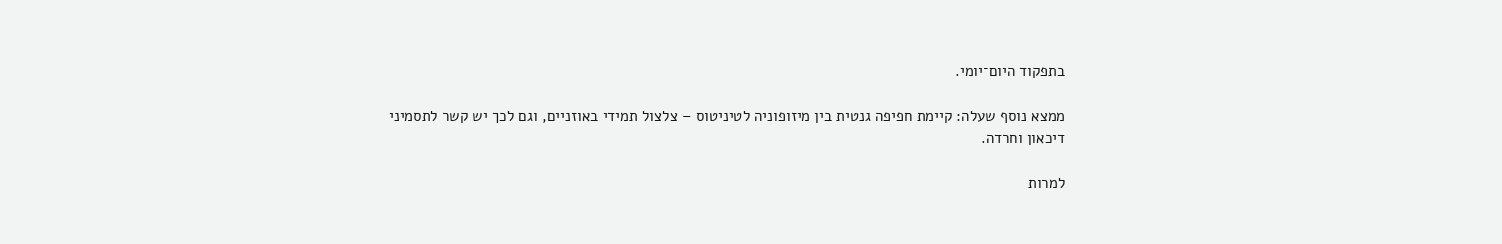בתפקוד היום־יומי.

ממצא נוסף שעלה: קיימת חפיפה גנטית בין מיזופוניה לטיניטוס – צלצול תמידי באוזניים, וגם לכך יש קשר לתסמיני דיכאון וחרדה.

למרות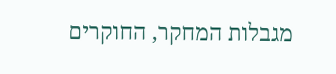מגבלות המחקר, החוקרים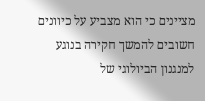מציינים כי הוא מצביע על כיוונים חשובים להמשך חקירה בנוגע למנגנון הביולוגי של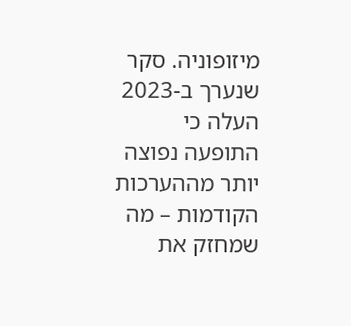מיזופוניה. סקר שנערך ב-2023 העלה כי התופעה נפוצה יותר מההערכות הקודמות – מה שמחזק את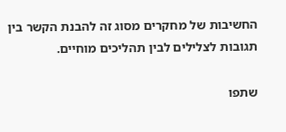החשיבות של מחקרים מסוג זה להבנת הקשר בין תגובות לצלילים לבין תהליכים מוחיים.

שתפו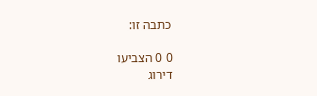כתבה זו:

0 0 הצביעו
דירוג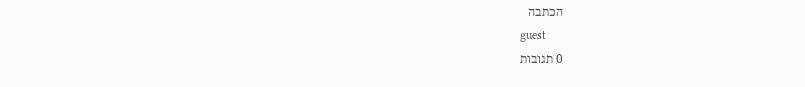הכתבה
guest
0 תגובות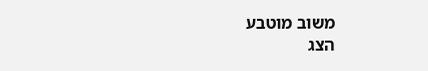משוב מוטבע
הצג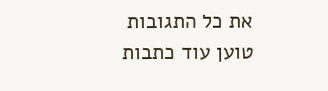את כל התגובות
טוען עוד כתבות